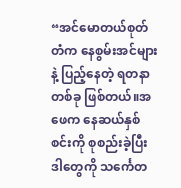“အင်မောတယ်စုတ်တံက နေစွမ်းအင်များနဲ့ ပြည့်နေတဲ့ ရတနာတစ်ခု ဖြစ်တယ်။အဖေက နေဆယ်နှစ်စင်းကို စုစည်းခဲ့ပြီး ဒါတွေကို သင်္ကေတ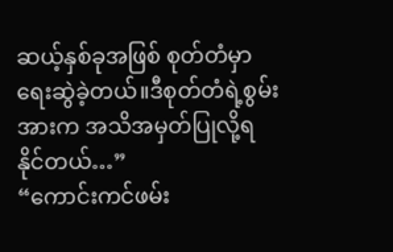ဆယ့်နှစ်ခုအဖြစ် စုတ်တံမှာ ရေးဆွဲခဲ့တယ်။ဒီစုတ်တံရဲ့စွမ်းအားက အသိအမှတ်ပြုလို့ရနိုင်တယ်…”
“ကောင်းကင်ဖမ်း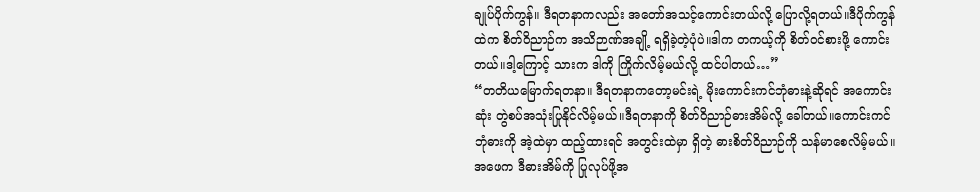ချုပ်ပိုက်ကွန်။ ဒီရတနာကလည်း အတော်အသင့်ကောင်းတယ်လို့ ပြောလို့ရတယ်။ဒီပိုက်ကွန်ထဲက စိတ်ဝိညာဉ်က အသိဉာဏ်အချို့ ရရှိခဲ့တဲ့ပုံပဲ။ဒါက တကယ့်ကို စိတ်ဝင်စားဖို့ ကောင်းတယ်။ဒါ့ကြောင့် သားက ဒါကို ကြိုက်လိမ့်မယ်လို့ ထင်ပါတယ်…”
“တတိယမြောက်ရတနာ။ ဒီရတနာကတော့မင်းရဲ့ မိုးကောင်းကင်ဘုံဓားနဲ့ဆိုရင် အကောင်းဆုံး တွဲစပ်အသုံးပြုနိုင်လိမ့်မယ်။ဒီရတနာကို စိတ်ဝိညာဉ်ဓားအိမ်လို့ ခေါ်တယ်။ကောင်းကင်ဘုံဓားကို အဲ့ထဲမှာ ထည့်ထားရင် အတွင်းထဲမှာ ရှိတဲ့ ဓားစိတ်ဝိညာဉ်ကို သန်မာစေလိမ့်မယ်။အဖေက ဒီဓားအိမ်ကို ပြုလုပ်ဖို့အ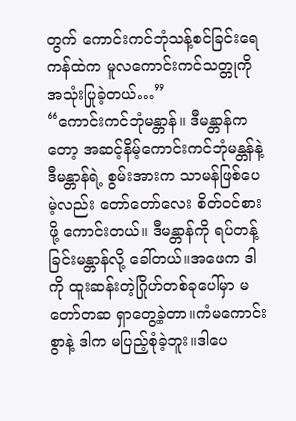တွက် ကောင်းကင်ဘုံသန့်စင်ခြင်းရေကန်ထဲက မူလကောင်းကင်သတ္တုကို အသုံးပြုခဲ့တယ်…”
“ကောင်းကင်ဘုံမန္တာန်။ ဒီမန္တာန်ကတော့ အဆင့်နိမ့်ကောင်းကင်ဘုံမန္တန်နဲ့ ဒီမန္တာန်ရဲ့ စွမ်းအားက သာမန်ဖြစ်ပေမဲ့လည်း တော်တော်လေး စိတ်ဝင်စားဖို့ ကောင်းတယ်။ ဒီမန္တာန်ကို ရပ်တန့်ခြင်းမန္တာန်လို့ ခေါ်တယ်။အဖေက ဒါကို ထူးဆန်းတဲ့ဂြိုဟ်တစ်ခုပေါ်မှာ မတော်တဆ ရှာတွေ့ခဲ့တာ။ကံမကောင်းစွာနဲ့ ဒါက မပြည့်စုံခဲ့ဘူး။ဒါပေ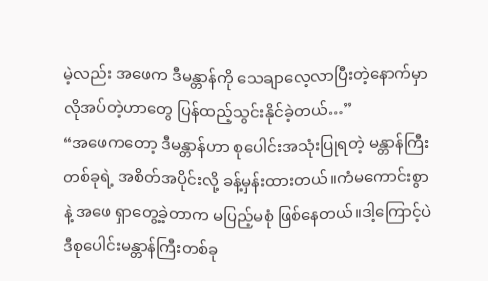မဲ့လည်း အဖေက ဒီမန္တာန်ကို သေချာလေ့လာပြီးတဲ့နောက်မှာ လိုအပ်တဲ့ဟာတွေ ပြန်ထည့်သွင်းနိုင်ခဲ့တယ်…”
“အဖေကတော့ ဒီမန္တာန်ဟာ စုပေါင်းအသုံးပြုရတဲ့ မန္တာန်ကြီးတစ်ခုရဲ့ အစိတ်အပိုင်းလို့ ခန့်မှန်းထားတယ်။ကံမကောင်းစွာနဲ့ အဖေ ရှာတွေ့ခဲ့တာက မပြည့်မစုံ ဖြစ်နေတယ်။ဒါ့ကြောင့်ပဲ ဒီစုပေါင်းမန္တာန်ကြီးတစ်ခု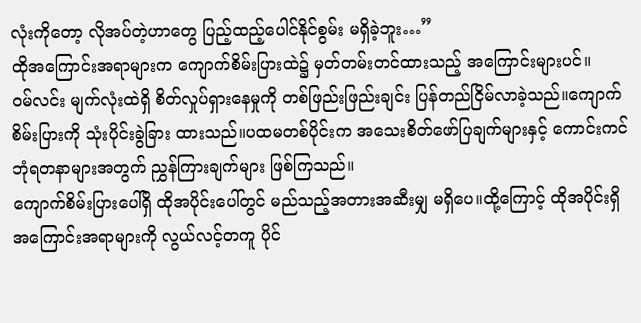လုံးကိုတော့ လိုအပ်တဲ့ဟာတွေ ပြည့်ထည့်ပေါင်နိုင်စွမ်း မရှိခဲ့ဘူး…”
ထိုအကြောင်းအရာများက ကျောက်စိမ်းပြားထဲ၌ မှတ်တမ်းတင်ထားသည့် အကြောင်းများပင်။
ဝမ်လင်း မျက်လုံးထဲရှိ စိတ်လှုပ်ရှားနေမှုကို တစ်ဖြည်းဖြည်းချင်း ပြန်တည်ငြိမ်လာခဲ့သည်။ကျောက်စိမ်းပြားကို သုံးပိုင်းခွဲခြား ထားသည်။ပထမတစ်ပိုင်းက အသေးစိတ်ဖော်ပြချက်များနှင့် ကောင်းကင်ဘုံရတနာများအတွက် ညွှန်ကြားချက်များ ဖြစ်ကြသည်။
ကျောက်စိမ်းပြားပေါ်ရှိ ထိုအပိုင်းပေါ်တွင် မည်သည့်အတားအဆီးမျှ မရှိပေ။ထို့ကြောင့် ထိုအပိုင်းရှိ အကြောင်းအရာများကို လွယ်လင့်တကူ ပိုင်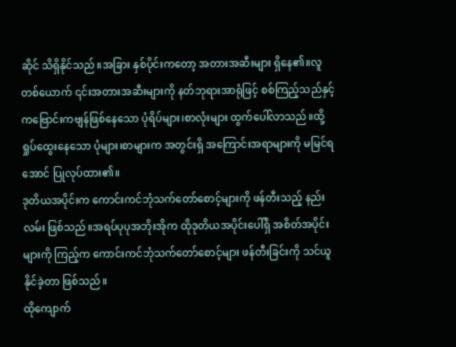ဆိုင် သိရှိနိုင်သည်။အခြား နှစ်ပိုင်းကတော့ အတားအဆီးများ ရှိနေ၏။လူတစ်ယောက် ၎င်းအတားအဆီးများကို နတ်ဘုရားအာရုံဖြင့် စစ်ကြည့်သည်နှင့် ကဗြောင်းကဗျန်ဖြစ်နေသော ပုံရိပ်များ၊စာလုံးများ ထွက်ပေါ်လာသည်။ထို့ ရှုပ်ထွေးနေသော ပုံများ၊စာများက အတွင်းရှိ အကြောင်းအရာများကို မမြင်ရအောင် ပြုလုပ်ထား၏။
ဒုတိယအပိုင်းက ကောင်းကင်ဘုံသက်တော်စောင့်များကို ဖန်တီးသည့် နည်းလမ်း ဖြစ်သည်။အရပ်ပုပုအဘိုးအိုက ထိုဒုတိယအပိုင်းပေါ်ရှိ အစိတ်အပိုင်းများကို ကြည့်က ကောင်းကင်ဘုံသက်တော်စောင့်များ ဖန်တီးခြင်းကို သင်ယူနိုင်ခဲ့တာ ဖြစ်သည်။
ထိုကျောက်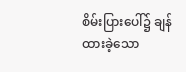စိမ်းပြားပေါ်၌ ချန်ထားခဲ့သော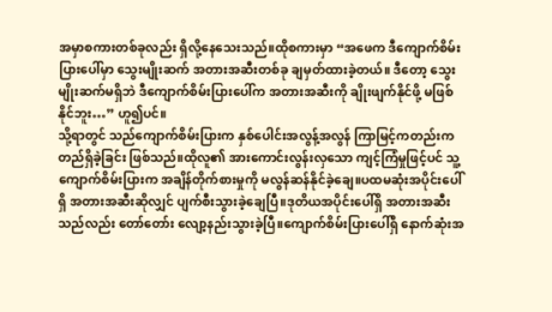အမှာစကားတစ်ခုလည်း ရှိလို့နေသေးသည်။ထိုစကားမှာ “အဖေက ဒီကျောက်စိမ်းပြားပေါ်မှာ သွေးမျိုးဆက် အတားအဆီးတစ်ခု ချမှတ်ထားခဲ့တယ်။ ဒီတော့ သွေးမျိုးဆက်မရှိဘဲ ဒီကျောက်စိမ်းပြားပေါ်က အတားအဆီးကို ချိုးဖျက်နိုင်ဖို့ မဖြစ်နိုင်ဘူး…” ဟူ၍ပင်။
သို့ရာတွင် သည်ကျောက်စိမ်းပြားက နှစ်ပေါင်းအလွန့်အလွန် ကြာမြင့်ကတည်းက တည်ရှိခဲ့ခြင်း ဖြစ်သည်။ထိုလူ၏ အားကောင်းလွန်းလှသော ကျင့်ကြံမှုဖြင့်ပင် သူ့ကျောက်စိမ်းပြားက အချိန်တိုက်စားမှုကို မလွန်ဆန်နိုင်ခဲ့ချေ။ပထမဆုံးအပိုင်းပေါ်ရှိ အတားအဆီးဆိုလျှင် ပျက်စီးသွားခဲ့ချေပြီ။ဒုတိယအပိုင်းပေါ်ရှိ အတားအဆီးသည်လည်း တော်တော်း လျော့နည်းသွားခဲ့ပြီ။ကျောက်စိမ်းပြားပေါ်ရှိ နောက်ဆုံးအ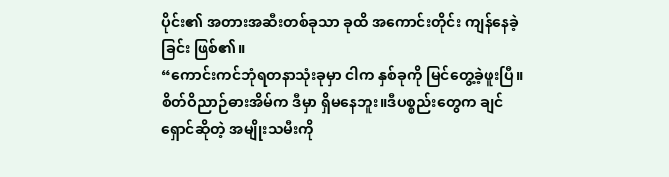ပိုင်း၏ အတားအဆီးတစ်ခုသာ ခုထိ အကောင်းတိုင်း ကျန်နေခဲ့ခြင်း ဖြစ်၏။
“ကောင်းကင်ဘုံရတနာသုံးခုမှာ ငါက နှစ်ခုကို မြင်တွေ့ခဲ့ဖူးပြီ။စိတ်ဝိညာဉ်ဓားအိမ်က ဒီမှာ ရှိမနေဘူး။ဒီပစ္စည်းတွေက ချင်ရှောင်ဆိုတဲ့ အမျိုးသမီးကို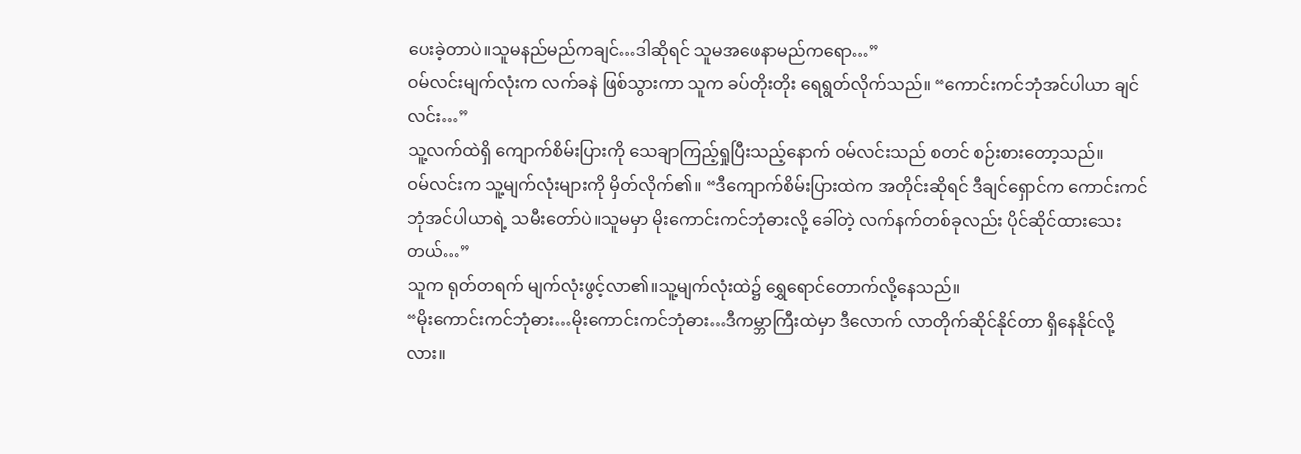ပေးခဲ့တာပဲ။သူမနည်မည်ကချင်…ဒါဆိုရင် သူမအဖေနာမည်ကရော…”
ဝမ်လင်းမျက်လုံးက လက်ခနဲ ဖြစ်သွားကာ သူက ခပ်တိုးတိုး ရေရွတ်လိုက်သည်။ “ကောင်းကင်ဘုံအင်ပါယာ ချင်လင်း…”
သူ့လက်ထဲရှိ ကျောက်စိမ်းပြားကို သေချာကြည့်ရှုပြီးသည့်နောက် ဝမ်လင်းသည် စတင် စဉ်းစားတော့သည်။
ဝမ်လင်းက သူ့မျက်လုံးများကို မှိတ်လိုက်၏။ “ဒီကျောက်စိမ်းပြားထဲက အတိုင်းဆိုရင် ဒီချင်ရှောင်က ကောင်းကင်ဘုံအင်ပါယာရဲ့ သမီးတော်ပဲ။သူမမှာ မိုးကောင်းကင်ဘုံဓားလို့ ခေါ်တဲ့ လက်နက်တစ်ခုလည်း ပိုင်ဆိုင်ထားသေးတယ်…”
သူက ရုတ်တရက် မျက်လုံးဖွင့်လာ၏။သူ့မျက်လုံးထဲ၌ ရွှေရောင်တောက်လို့နေသည်။
“မိုးကောင်းကင်ဘုံဓား…မိုးကောင်းကင်ဘုံဓား…ဒီကမ္ဘာကြီးထဲမှာ ဒီလောက် လာတိုက်ဆိုင်နိုင်တာ ရှိနေနိုင်လို့လား။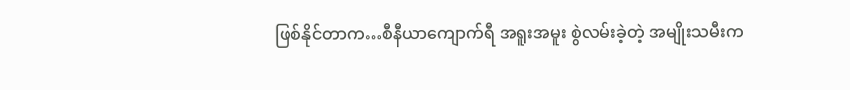ဖြစ်နိုင်တာက…စီနီယာကျောက်ရီ အရူးအမူး စွဲလမ်းခဲ့တဲ့ အမျိုးသမီးက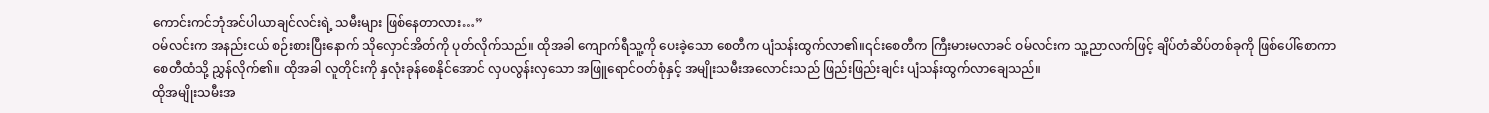ကောင်းကင်ဘုံအင်ပါယာချင်လင်းရဲ့ သမီးများ ဖြစ်နေတာလား…”
ဝမ်လင်းက အနည်းငယ် စဉ်းစားပြီးနောက် သိုလှောင်အိတ်ကို ပုတ်လိုက်သည်။ ထိုအခါ ကျောက်ရီသူ့ကို ပေးခဲ့သော စေတီက ပျံသန်းထွက်လာ၏။၎င်းစေတီက ကြီးမားမလာခင် ဝမ်လင်းက သူ့ညာလက်ဖြင့် ချိပ်တံဆိပ်တစ်ခုကို ဖြစ်ပေါ်စောကာ စေတီထံသို့ ညွှန်လိုက်၏။ ထိုအခါ လူတိုင်းကို နှလုံးခုန်စေနိုင်အောင် လှပလွန်းလှသော အဖြူရောင်ဝတ်စုံနှင့် အမျိုးသမီးအလောင်းသည် ဖြည်းဖြည်းချင်း ပျံသန်းထွက်လာချေသည်။
ထိုအမျိုးသမီးအ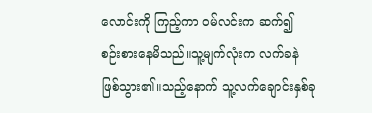လောင်းကို ကြည့်ကာ ဝမ်လင်းက ဆက်၍ စဉ်းစားနေမိသည်။သူ့မျက်လုံးက လက်ခနဲ ဖြစ်သွား၏။သည့်နောက် သူ့လက်ချောင်းနှစ်ခု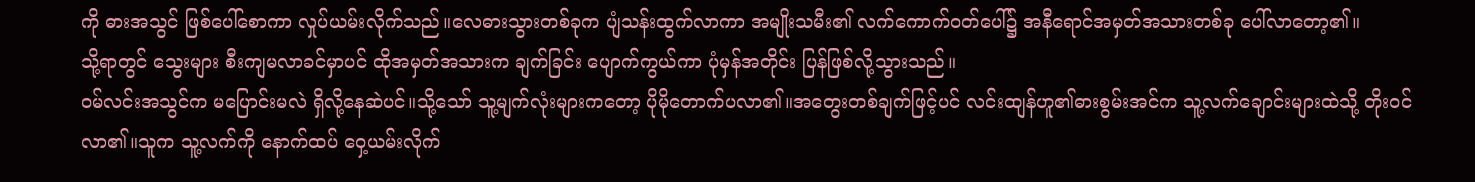ကို ဓားအသွင် ဖြစ်ပေါ်စောကာ လှုပ်ယမ်းလိုက်သည်။လေဓားသွားတစ်ခုက ပျံသန်းထွက်လာကာ အမျိုးသမီး၏ လက်ကောက်ဝတ်ပေါ်၌ အနီရောင်အမှတ်အသားတစ်ခု ပေါ်လာတော့၏။
သို့ရာတွင် သွေးများ စီးကျမလာခင်မှာပင် ထိုအမှတ်အသားက ချက်ခြင်း ပျောက်ကွယ်ကာ ပုံမှန်အတိုင်း ပြန်ဖြစ်လို့သွားသည်။
ဝမ်လင်းအသွင်က မပြောင်းမလဲ ရှိလို့နေဆဲပင်။သို့သော် သူ့မျက်လုံးများကတော့ ပိုမိုတောက်ပလာ၏။အတွေးတစ်ချက်ဖြင့်ပင် လင်းထျန်ဟူ၏ဓားစွမ်းအင်က သူ့လက်ချောင်းများထဲသို့ တိုးဝင်လာ၏။သူက သူ့လက်ကို နောက်ထပ် ဝှေ့ယမ်းလိုက်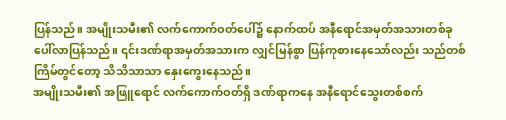ပြန်သည်။ အမျိုးသမီး၏ လက်ကောက်ဝတ်ပေါ်၌ နောက်ထပ် အနီရောင်အမှတ်အသားတစ်ခု ပေါ်လာပြန်သည်။ ၎င်းဒဏ်ရာအမှတ်အသားက လျှင်မြန်စွာ ပြန်ကုစားနေသော်လည်း သည်တစ်ကြိမ်တွင်တော့ သိသိသာသာ နှေးကွေးနေသည်။
အမျိုးသမီး၏ အဖြူရောင် လက်ကောက်ဝတ်ရှိ ဒဏ်ရာကနေ အနီရောင်သွေးတစ်စက်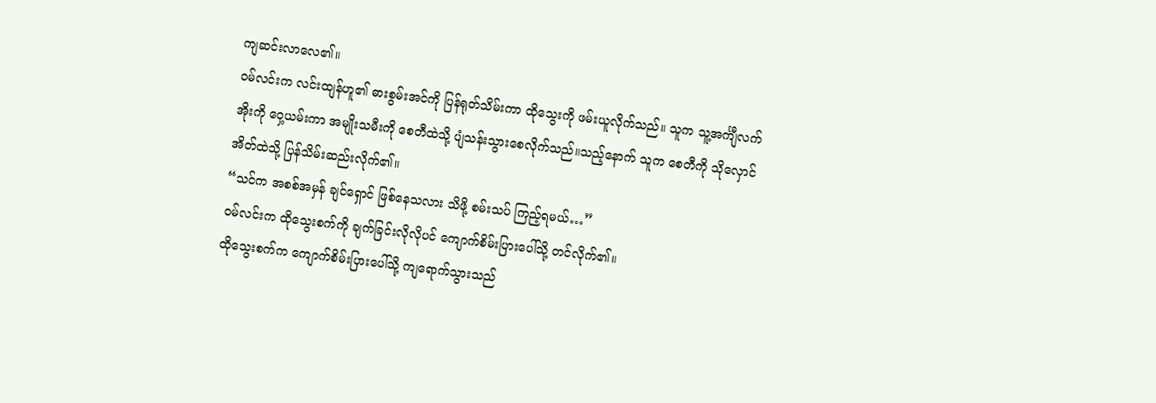ကျဆင်းလာလေ၏။
ဝမ်လင်းက လင်းထျန်ဟူ၏ ဓားစွမ်းအင်ကို ပြန်ရုတ်သိမ်းကာ ထိုသွေးကို ဖမ်းယူလိုက်သည်။ သူက သူ့အင်္ကျီလက်အိုးကို ဝှေ့ယမ်းကာ အမျိုးသမီးကို စေတီထဲသို့ ပျံသန်းသွားစေလိုက်သည်။သည့်နောက် သူက စေတီကို သိုလှောင်အိတ်ထဲသို့ ပြန်သိမ်းဆည်းလိုက်၏။
“သင်က အစစ်အမှန် ချင်ရှောင် ဖြစ်နေသလား သိဖို့ စမ်းသပ် ကြည့်ရမယ်…”
ဝမ်လင်းက ထိုသွေးစက်ကို ချက်ခြင်းလိုလိုပင် ကျောက်စိမ်းပြားပေါ်သို့ တင်လိုက်၏။
ထိုသွေးစက်က ကျောက်စိမ်းပြားပေါ်သို့ ကျရောက်သွားသည်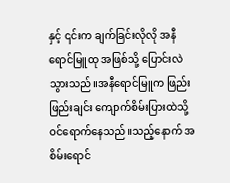နှင့် ၎င်းက ချက်ခြင်းလိုလို အနီရောင်မြူထု အဖြစ်သို့ ပြောင်းလဲသွားသည်။အနီရောင်မြူက ဖြည်းဖြည်းချင်း ကျောက်စိမ်းပြားထဲသို့ ဝင်ရောက်နေသည်။သည့်နောက် အစိမ်းရောင်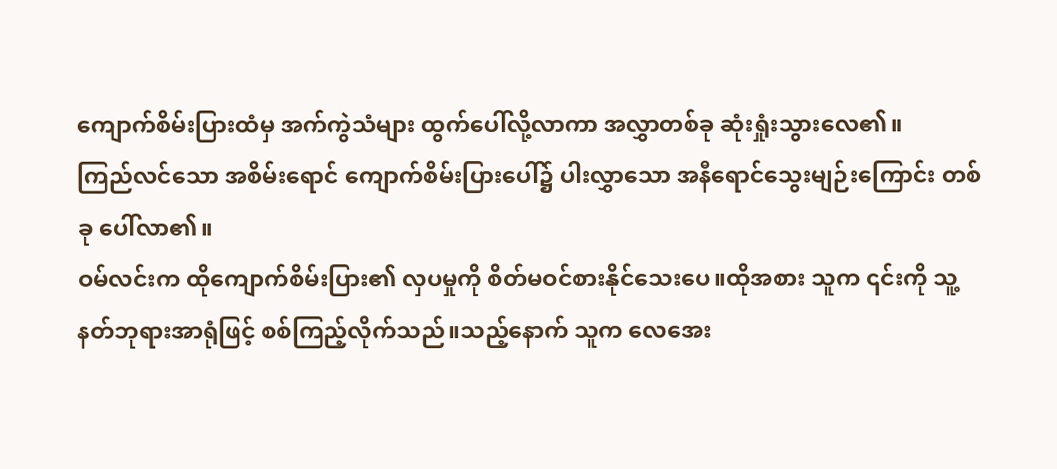ကျောက်စိမ်းပြားထံမှ အက်ကွဲသံများ ထွက်ပေါ်လို့လာကာ အလွှာတစ်ခု ဆုံးရှုံးသွားလေ၏။
ကြည်လင်သော အစိမ်းရောင် ကျောက်စိမ်းပြားပေါ်၌ ပါးလွှာသော အနီရောင်သွေးမျဉ်းကြောင်း တစ်ခု ပေါ်လာ၏။
ဝမ်လင်းက ထိုကျောက်စိမ်းပြား၏ လှပမှုကို စိတ်မဝင်စားနိုင်သေးပေ။ထိုအစား သူက ၎င်းကို သူ့နတ်ဘုရားအာရုံဖြင့် စစ်ကြည့်လိုက်သည်။သည့်နောက် သူက လေအေး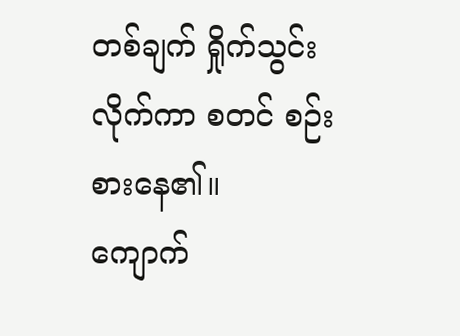တစ်ချက် ရှိုက်သွင်းလိုက်ကာ စတင် စဉ်းစားနေ၏။
ကျောက်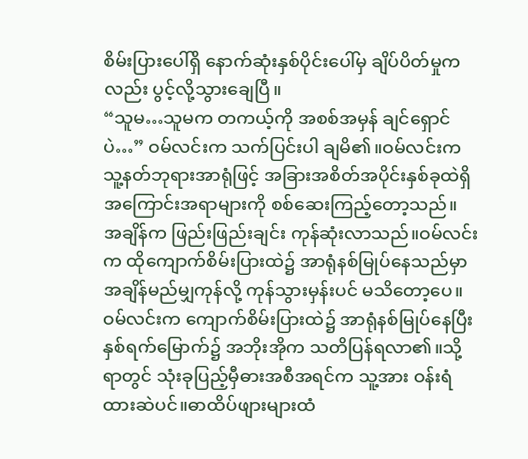စိမ်းပြားပေါ်ရှိ နောက်ဆုံးနှစ်ပိုင်းပေါ်မှ ချိပ်ပိတ်မှုကလည်း ပွင့်လို့သွားချေပြီ။
“သူမ…သူမက တကယ့်ကို အစစ်အမှန် ချင်ရှောင်ပဲ…” ဝမ်လင်းက သက်ပြင်းပါ ချမိ၏။ဝမ်လင်းက သူ့နတ်ဘုရားအာရုံဖြင့် အခြားအစိတ်အပိုင်းနှစ်ခုထဲရှိ အကြောင်းအရာများကို စစ်ဆေးကြည့်တော့သည်။
အချိန်က ဖြည်းဖြည်းချင်း ကုန်ဆုံးလာသည်။ဝမ်လင်းက ထိုကျောက်စိမ်းပြားထဲ၌ အာရုံနစ်မြုပ်နေသည်မှာ အချိန်မည်မျှကုန်လို့ ကုန်သွားမှန်းပင် မသိတော့ပေ။
ဝမ်လင်းက ကျောက်စိမ်းပြားထဲ၌ အာရုံနစ်မြုပ်နေပြီး နှစ်ရက်မြောက်၌ အဘိုးအိုက သတိပြန်ရလာ၏။သို့ရာတွင် သုံးခုပြည့်မှီဓားအစီအရင်က သူ့အား ဝန်းရံထားဆဲပင်။ဓာထိပ်ဖျားများထံ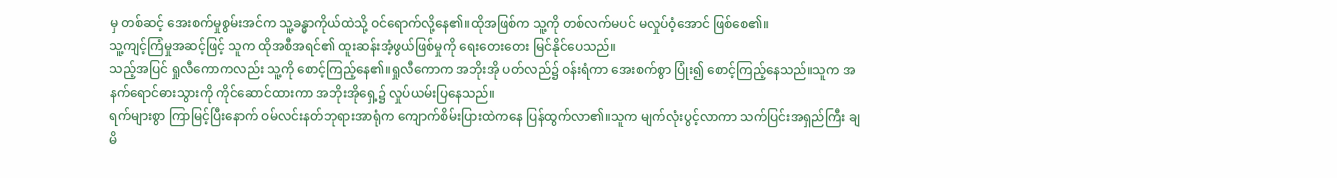မှ တစ်ဆင့် အေးစက်မှုစွမ်းအင်က သူ့ခန္ဓာကိုယ်ထဲသို့ ဝင်ရောက်လို့နေ၏။ထိုအဖြစ်က သူ့ကို တစ်လက်မပင် မလှုပ်ဝံ့အောင် ဖြစ်စေ၏။
သူ့ကျင့်ကြံမှုအဆင့်ဖြင့် သူက ထိုအစီအရင်၏ ထူးဆန်းအံ့ဖွယ်ဖြစ်မှုကို ရေးတေးတေး မြင်နိုင်ပေသည်။
သည့်အပြင် ရှုလီကောကလည်း သူ့ကို စောင့်ကြည့်နေ၏။ရှုလီကောက အဘိုးအို ပတ်လည်၌ ဝန်းရံကာ အေးစက်စွာ ပြုံး၍ စောင့်ကြည့်နေသည်။သူက အနက်ရောင်ဓားသွားကို ကိုင်ဆောင်ထားကာ အဘိုးအိုရှေ့၌ လှုပ်ယမ်းပြနေသည်။
ရက်များစွာ ကြာမြင့်ပြီးနောက် ဝမ်လင်းနတ်ဘုရားအာရုံက ကျောက်စိမ်းပြားထဲကနေ ပြန်ထွက်လာ၏။သူက မျက်လုံးပွင့်လာကာ သက်ပြင်းအရှည်ကြီး ချမိ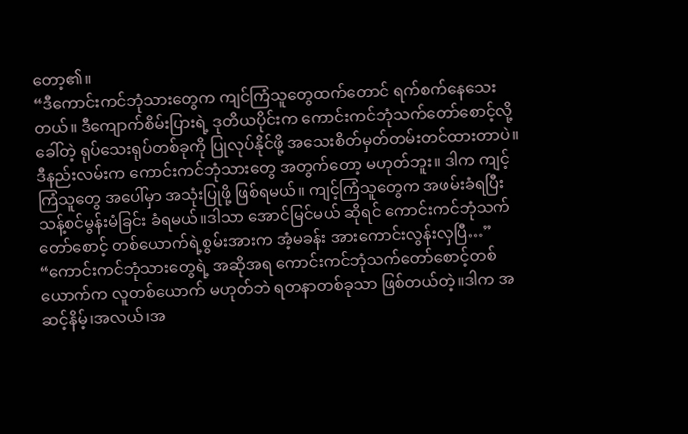တော့၏။
“ဒီကောင်းကင်ဘုံသားတွေက ကျင်ကြံသူတွေထက်တောင် ရက်စက်နေသေးတယ်။ ဒီကျောက်စိမ်းပြားရဲ့ ဒုတိယပိုင်းက ကောင်းကင်ဘုံသက်တော်စောင့်လို့ ခေါ်တဲ့ ရုပ်သေးရုပ်တစ်ခုကို ပြုလုပ်နိုင်ဖို့ အသေးစိတ်မှတ်တမ်းတင်ထားတာပဲ။ ဒီနည်းလမ်းက ကောင်းကင်ဘုံသားတွေ အတွက်တော့ မဟုတ်ဘူး။ ဒါက ကျင့်ကြံသူတွေ အပေါ်မှာ အသုံးပြုဖို့ ဖြစ်ရမယ်။ ကျင့်ကြံသူတွေက အဖမ်းခံရပြီး သန့်စင်မွန်းမံခြင်း ခံရမယ်။ဒါသာ အောင်မြင်မယ် ဆိုရင် ကောင်းကင်ဘုံသက်တော်စောင့် တစ်ယောက်ရဲ့စွမ်းအားက အံ့မခန်း အားကောင်းလွန်းလှပြီ…”
“ကောင်းကင်ဘုံသားတွေရဲ့ အဆိုအရ ကောင်းကင်ဘုံသက်တော်စောင့်တစ်ယောက်က လူတစ်ယောက် မဟုတ်ဘဲ ရတနာတစ်ခုသာ ဖြစ်တယ်တဲ့။ဒါက အဆင့်နိမ့်၊အလယ်၊အ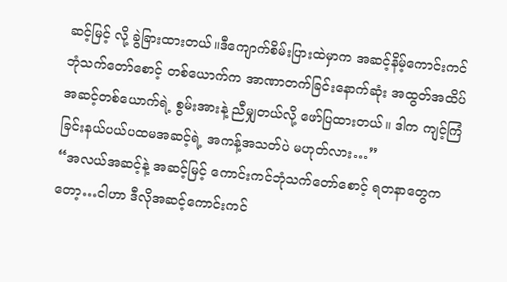ဆင့်မြင့် လို့ ခွဲခြားထားတယ်။ဒီကျောက်စိမ်းပြားထဲမှာက အဆင့်နိမ့်ကောင်းကင်ဘုံသက်တော်စောင့် တစ်ယောက်က အာဏာတက်ခြင်းနောက်ဆုံး အထွတ်အထိပ်အဆင့်တစ်ယောက်ရဲ့ စွမ်းအားနဲ့ ညီမျှတယ်လို့ ဖော်ပြထားတယ်။ ဒါက ကျင့်ကြံခြင်းနယ်ပယ်ပထမအဆင့်ရဲ့ အကန့်အသတ်ပဲ မဟုတ်လား…”
“အလယ်အဆင့်နဲ့ အဆင့်မြင့် ကောင်းကင်ဘုံသက်တော်စောင့် ရတနာတွေကတော့…ငါဟာ ဒီလိုအဆင့်ကောင်းကင်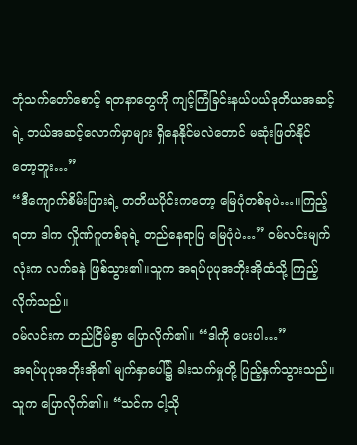ဘုံသက်တော်စောင့် ရတနာတွေကို ကျင့်ကြံခြင်းနယ်ပယ်ဒုတိယအဆင့်ရဲ့ ဘယ်အဆင့်လောက်မှာများ ရှိနေနိုင်မလဲတောင် မဆုံးဖြတ်နိုင်တော့ဘူး…”
“ဒီကျောက်စိမ်းပြားရဲ့ တတိယပိုင်းကတော့ မြေပုံတစ်ခုပဲ…။ကြည့်ရတာ ဒါက လှိုဏ်ဂူတစ်ခုရဲ့ တည်နေရာပြ မြေပုံပဲ…” ဝမ်လင်းမျက်လုံးက လက်ခနဲ ဖြစ်သွား၏။သူက အရပ်ပုပုအဘိုးအိုထံသို့ ကြည့်လိုက်သည်။
ဝမ်လင်းက တည်ငြိမ်စွာ ပြောလိုက်၏။ “ဒါကို ပေးပါ…”
အရပ်ပုပုအဘိုးအို၏ မျက်နှာပေါ်၌ ခါးသက်မှုတို့ ပြည့်နှက်သွားသည်။သူက ပြောလိုက်၏။ “သင်က ငါ့သို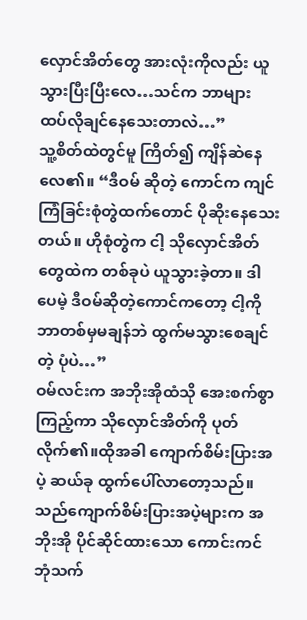လှောင်အိတ်တွေ အားလုံးကိုလည်း ယူသွားပြီးပြီးလေ…သင်က ဘာများ ထပ်လိုချင်နေသေးတာလဲ…”
သူ့စိတ်ထဲတွင်မူ ကြိတ်၍ ကျိန်ဆဲနေလေ၏။ “ဒီဝမ် ဆိုတဲ့ ကောင်က ကျင်ကြံခြင်းစုံတွဲထက်တောင် ပိုဆိုးနေသေးတယ်။ ဟိုစုံတွဲက ငါ့ သိုလှောင်အိတ်တွေထဲက တစ်ခုပဲ ယူသွားခဲ့တာ။ ဒါပေမဲ့ ဒီဝမ်ဆိုတဲ့ကောင်ကတော့ ငါ့ကို ဘာတစ်မှမချန်ဘဲ ထွက်မသွားစေချင်တဲ့ ပုံပဲ…”
ဝမ်လင်းက အဘိုးအိုထံသို အေးစက်စွာ ကြည့်ကာ သိုလှောင်အိတ်ကို ပုတ်လိုက်၏။ထိုအခါ ကျောက်စိမ်းပြားအပဲ့ ဆယ်ခု ထွက်ပေါ်လာတော့သည်။သည်ကျောက်စိမ်းပြားအပဲ့များက အဘိုးအို ပိုင်ဆိုင်ထားသော ကောင်းကင်ဘုံသက်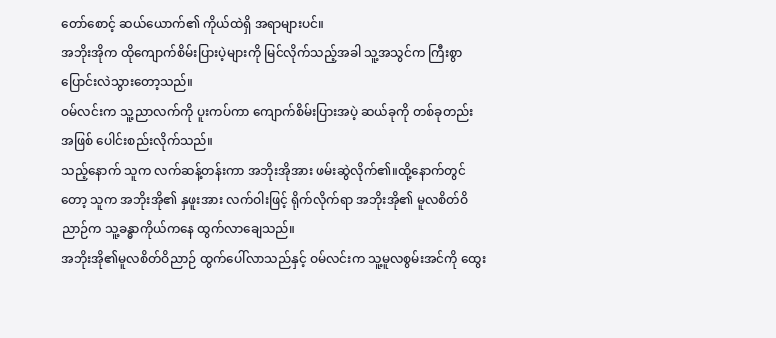တော်စောင့် ဆယ်ယောက်၏ ကိုယ်ထဲရှိ အရာများပင်။
အဘိုးအိုက ထိုကျောက်စိမ်းပြားပဲ့များကို မြင်လိုက်သည့်အခါ သူ့အသွင်က ကြီးစွာ ပြောင်းလဲသွားတော့သည်။
ဝမ်လင်းက သူ့ညာလက်ကို ပူးကပ်ကာ ကျောက်စိမ်းပြားအပဲ့ ဆယ်ခုကို တစ်ခုတည်း အဖြစ် ပေါင်းစည်းလိုက်သည်။
သည့်နောက် သူက လက်ဆန့်တန်းကာ အဘိုးအိုအား ဖမ်းဆွဲလိုက်၏။ထို့နောက်တွင်တော့ သူက အဘိုးအို၏ နှဖူးအား လက်ဝါးဖြင့် ရိုက်လိုက်ရာ အဘိုးအို၏ မူလစိတ်ဝိညာဉ်က သူ့ခန္ဓာကိုယ်ကနေ ထွက်လာချေသည်။
အဘိုးအို၏မူလစိတ်ဝိညာဉ် ထွက်ပေါ်လာသည်နှင့် ဝမ်လင်းက သူ့မူလစွမ်းအင်ကို ထွေး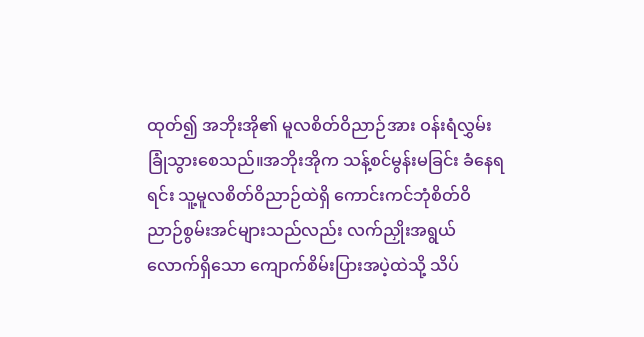ထုတ်၍ အဘိုးအို၏ မူလစိတ်ဝိညာဉ်အား ဝန်းရံလွှမ်းခြုံသွားစေသည်။အဘိုးအိုက သန့်စင်မွန်းမခြင်း ခံနေရရင်း သူ့မူလစိတ်ဝိညာဉ်ထဲရှိ ကောင်းကင်ဘုံစိတ်ဝိညာဉ်စွမ်းအင်များသည်လည်း လက်ညှိုးအရွယ်လောက်ရှိသော ကျောက်စိမ်းပြားအပဲ့ထဲသို့ သိပ်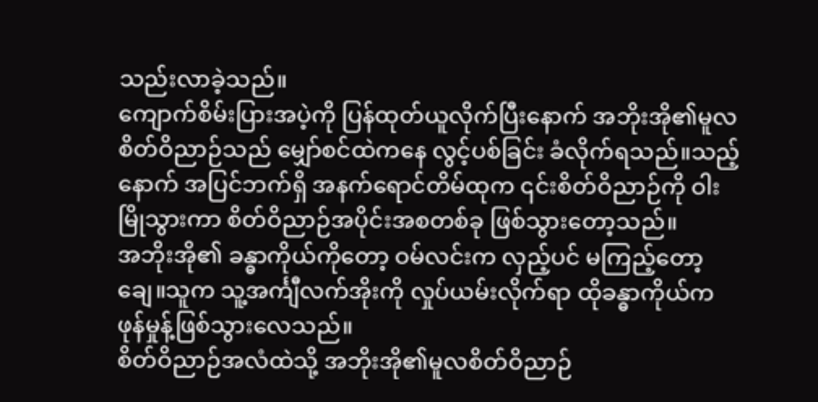သည်းလာခဲ့သည်။
ကျောက်စိမ်းပြားအပဲ့ကို ပြန်ထုတ်ယူလိုက်ပြီးနောက် အဘိုးအို၏မူလစိတ်ဝိညာဉ်သည် မျှော်စင်ထဲကနေ လွင့်ပစ်ခြင်း ခံလိုက်ရသည်။သည့်နောက် အပြင်ဘက်ရှိ အနက်ရောင်တိမ်ထုက ၎င်းစိတ်ဝိညာဉ်ကို ဝါးမြိုသွားကာ စိတ်ဝိညာဉ်အပိုင်းအစတစ်ခု ဖြစ်သွားတော့သည်။
အဘိုးအို၏ ခန္ဓာကိုယ်ကိုတော့ ဝမ်လင်းက လှည့်ပင် မကြည့်တော့ချေ။သူက သူ့အင်္ကျီလက်အိုးကို လှုပ်ယမ်းလိုက်ရာ ထိုခန္ဓာကိုယ်က ဖုန်မှုန့်ဖြစ်သွားလေသည်။
စိတ်ဝိညာဉ်အလံထဲသို့ အဘိုးအို၏မူလစိတ်ဝိညာဉ်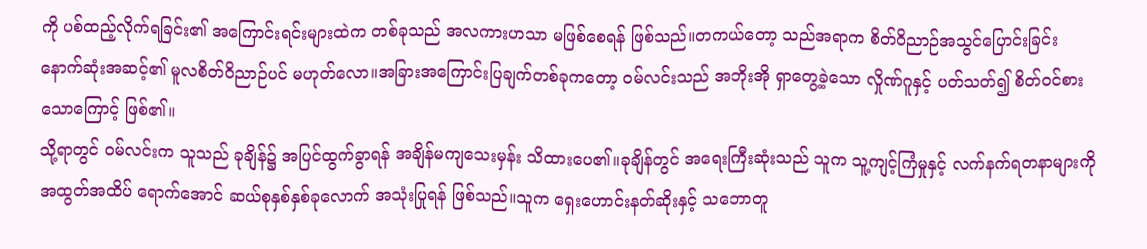ကို ပစ်ထည့်လိုက်ရခြင်း၏ အကြောင်းရင်းများထဲက တစ်ခုသည် အလကားဟသာ မဖြစ်စေရန် ဖြစ်သည်။တကယ်တော့ သည်အရာက စိတ်ဝိညာဉ်အသွင်ပြောင်းခြင်းနောက်ဆုံးအဆင့်၏ မူလစိတ်ဝိညာဉ်ပင် မဟုတ်လော။အခြားအကြောင်းပြချက်တစ်ခုကတော့ ဝမ်လင်းသည် အဘိုးအို ရှာတွေ့ခဲ့သော လှိုဏ်ဂူနှင့် ပတ်သတ်၍ စိတ်ဝင်စားသောကြောင့် ဖြစ်၏။
သို့ရာတွင် ဝမ်လင်းက သူသည် ခုချိန်၌ အပြင်ထွက်ခွာရန် အချိန်မကျသေးမှန်း သိထားပေ၏။ခုချိန်တွင် အရေးကြီးဆုံးသည် သူက သူ့ကျင့်ကြံမှုနှင့် လက်နက်ရတနာများကို အထွတ်အထိပ် ရောက်အောင် ဆယ်စုနှစ်နှစ်ခုလောက် အသုံးပြုရန် ဖြစ်သည်။သူက ရှေးဟောင်းနတ်ဆိုးနှင့် သဘောတူ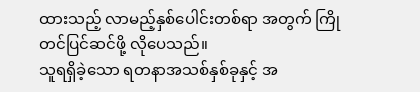ထားသည့် လာမည့်နှစ်ပေါင်းတစ်ရာ အတွက် ကြိုတင်ပြင်ဆင်ဖို့ လိုပေသည်။
သူရရှိခဲ့သော ရတနာအသစ်နှစ်ခုနှင့် အ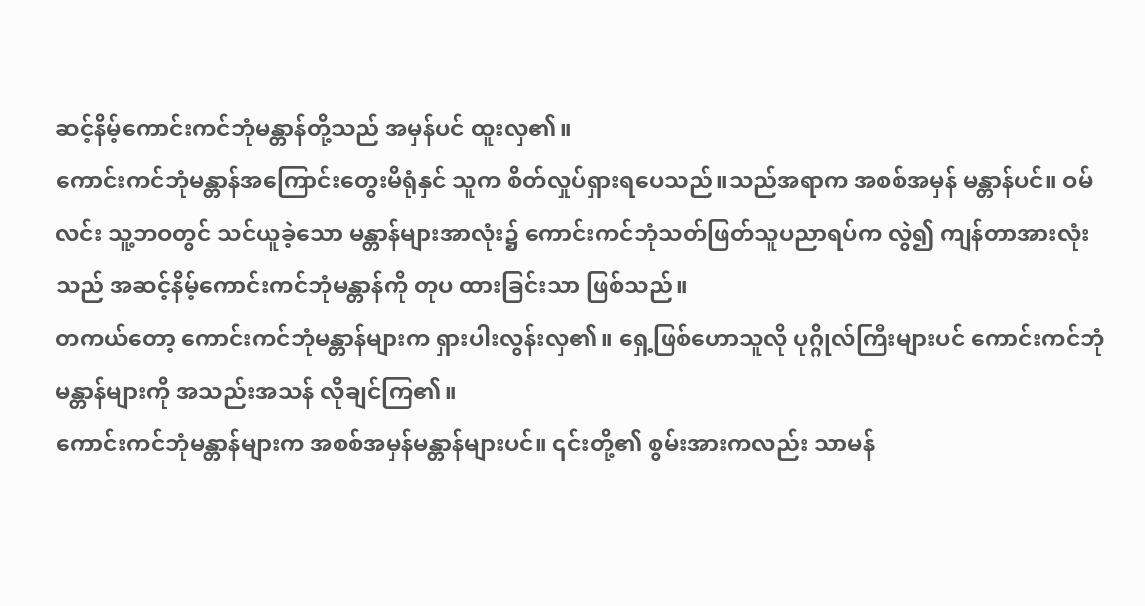ဆင့်နိမ့်ကောင်းကင်ဘုံမန္တာန်တို့သည် အမှန်ပင် ထူးလှ၏။
ကောင်းကင်ဘုံမန္တာန်အကြောင်းတွေးမိရုံနှင် သူက စိတ်လှုပ်ရှားရပေသည်။သည်အရာက အစစ်အမှန် မန္တာန်ပင်။ ဝမ်လင်း သူ့ဘဝတွင် သင်ယူခဲ့သော မန္တာန်များအာလုံး၌ ကောင်းကင်ဘုံသတ်ဖြတ်သူပညာရပ်က လွဲ၍ ကျန်တာအားလုံးသည် အဆင့်နိမ့်ကောင်းကင်ဘုံမန္တာန်ကို တုပ ထားခြင်းသာ ဖြစ်သည်။
တကယ်တော့ ကောင်းကင်ဘုံမန္တာန်များက ရှားပါးလွန်းလှ၏။ ရှေ့ဖြစ်ဟောသူလို ပုဂ္ဂိုလ်ကြီးများပင် ကောင်းကင်ဘုံမန္တာန်များကို အသည်းအသန် လိုချင်ကြ၏။
ကောင်းကင်ဘုံမန္တာန်များက အစစ်အမှန်မန္တာန်များပင်။ ၎င်းတို့၏ စွမ်းအားကလည်း သာမန်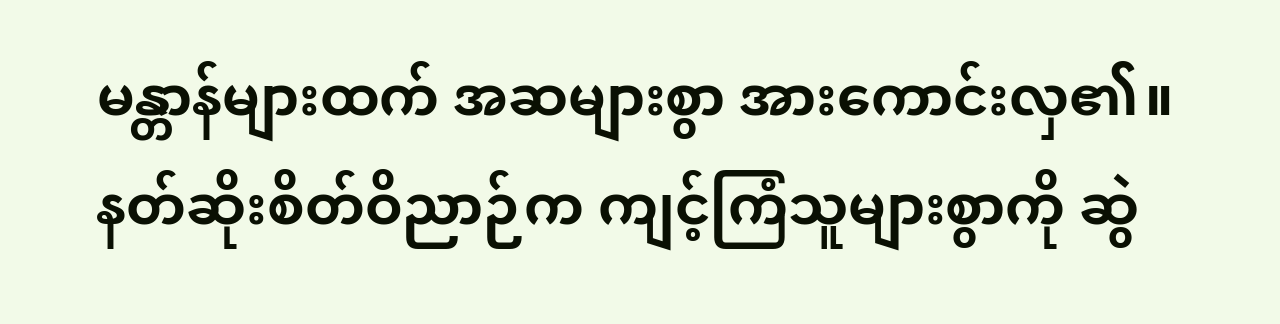မန္တာန်များထက် အဆများစွာ အားကောင်းလှ၏။
နတ်ဆိုးစိတ်ဝိညာဉ်က ကျင့်ကြံသူများစွာကို ဆွဲ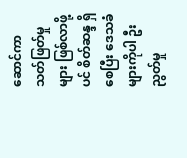ဆောင်ကာ သတ်ဖြတ်မှုများ ဖြစ်လာဖို့ပင် စိတ်ဆန္ဒ ရှိစေပြီး ဒေသခံများကိုပါ ဦးညွတ်မှု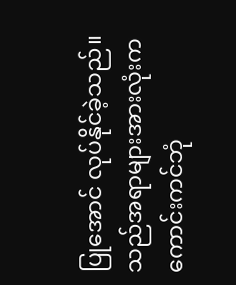ပြုအောင် လုပ်နိုင်ခဲ့သည်။သည်အရာများအားလုံးက ကောင်းကင်ဘုံ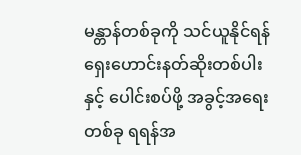မန္တာန်တစ်ခုကို သင်ယူနိုင်ရန် ရှေးဟောင်းနတ်ဆိုးတစ်ပါးနှင့် ပေါင်းစပ်ဖို့ အခွင့်အရေးတစ်ခု ရရန်အ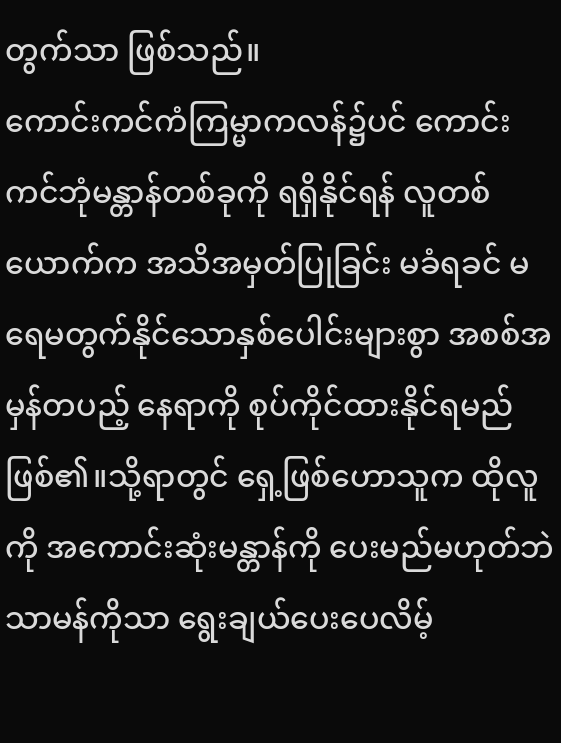တွက်သာ ဖြစ်သည်။
ကောင်းကင်ကံကြမ္မာကလန်၌ပင် ကောင်းကင်ဘုံမန္တာန်တစ်ခုကို ရရှိနိုင်ရန် လူတစ်ယောက်က အသိအမှတ်ပြုခြင်း မခံရခင် မရေမတွက်နိုင်သောနှစ်ပေါင်းများစွာ အစစ်အမှန်တပည့် နေရာကို စုပ်ကိုင်ထားနိုင်ရမည် ဖြစ်၏။သို့ရာတွင် ရှေ့ဖြစ်ဟောသူက ထိုလူကို အကောင်းဆုံးမန္တာန်ကို ပေးမည်မဟုတ်ဘဲ သာမန်ကိုသာ ရွေးချယ်ပေးပေလိမ့်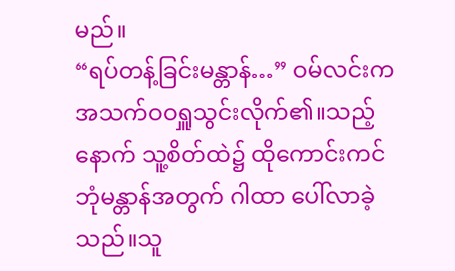မည်။
“ရပ်တန့်ခြင်းမန္တာန်…” ဝမ်လင်းက အသက်ဝဝရှူသွင်းလိုက်၏။သည့်နောက် သူ့စိတ်ထဲ၌ ထိုကောင်းကင်ဘုံမန္တာန်အတွက် ဂါထာ ပေါ်လာခဲ့သည်။သူ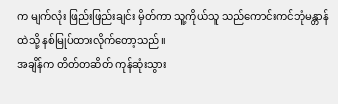က မျက်လုံး ဖြည်းဖြည်းချင်း မှိတ်ကာ သူ့ကိုယ်သူ သည်ကောင်းကင်ဘုံမန္တာန်ထဲသို့ နစ်မြုပ်ထားလိုက်တော့သည်။
အချိန်က တိတ်တဆိတ် ကုန်ဆုံးသွား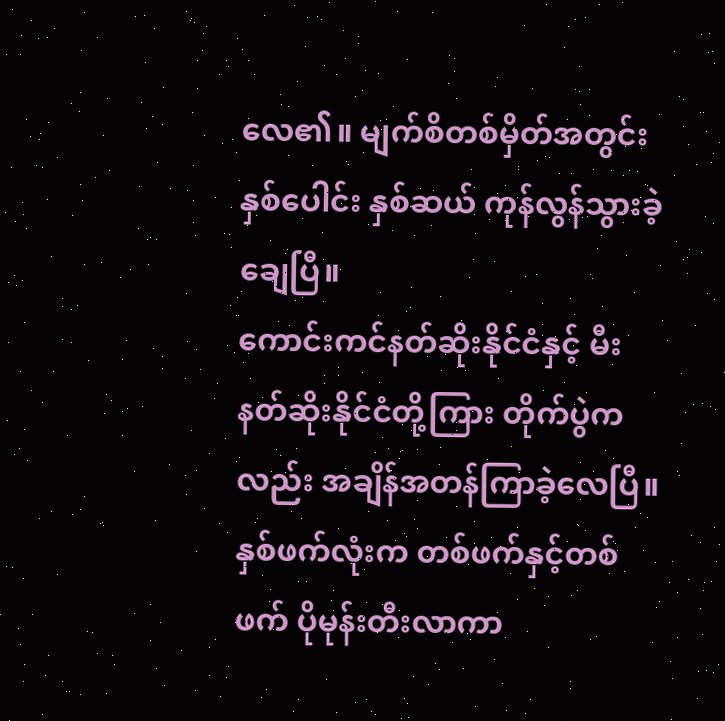လေ၏။ မျက်စိတစ်မှိတ်အတွင်း နှစ်ပေါင်း နှစ်ဆယ် ကုန်လွန်သွားခဲ့ချေပြီ။
ကောင်းကင်နတ်ဆိုးနိုင်ငံနှင့် မီးနတ်ဆိုးနိုင်ငံတို့ကြား တိုက်ပွဲကလည်း အချိန်အတန်ကြာခဲ့လေပြီ။နှစ်ဖက်လုံးက တစ်ဖက်နှင့်တစ်ဖက် ပိုမုန်းတီးလာကာ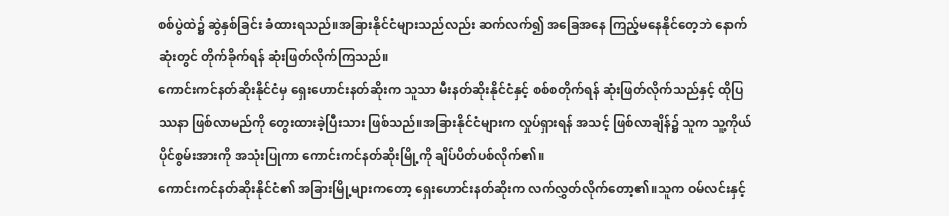စစ်ပွဲထဲ၌ ဆွဲနှစ်ခြင်း ခံထားရသည်။အခြားနိုင်ငံများသည်လည်း ဆက်လက်၍ အခြေအနေ ကြည့်မနေနိုင်တေ့ဘဲ နောက်ဆုံးတွင် တိုက်ခိုက်ရန် ဆုံးဖြတ်လိုက်ကြသည်။
ကောင်းကင်နတ်ဆိုးနိုင်ငံမှ ရှေးဟောင်းနတ်ဆိုးက သူသာ မီးနတ်ဆိုးနိုင်ငံနှင့် စစ်စတိုက်ရန် ဆုံးဖြတ်လိုက်သည်နှင့် ထိုပြဿနာ ဖြစ်လာမည်ကို တွေးထားခဲ့ပြီးသား ဖြစ်သည်။အခြားနိုင်ငံများက လှုပ်ရှားရန် အသင့် ဖြစ်လာချိန်၌ သူက သူ့ကိုယ်ပိုင်စွမ်းအားကို အသုံးပြုကာ ကောင်းကင်နတ်ဆိုးမြို့ကို ချိပ်ပိတ်ပစ်လိုက်၏။
ကောင်းကင်နတ်ဆိုးနိုင်ငံ၏ အခြားမြို့များကတော့ ရှေးဟောင်းနတ်ဆိုးက လက်လွှတ်လိုက်တော့၏။သူက ဝမ်လင်းနှင့်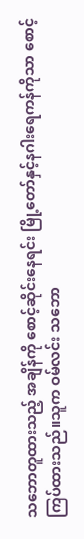သဘောတူထားသည့် အချိန်ကို စောင့်ဆိုင်းနေရင်း မြို့တော်နှင့်နဂါးရေကန်ကိုသာ စောင့်ကြပ်ထားသည်။သူက ဝမ်လင်း သဘော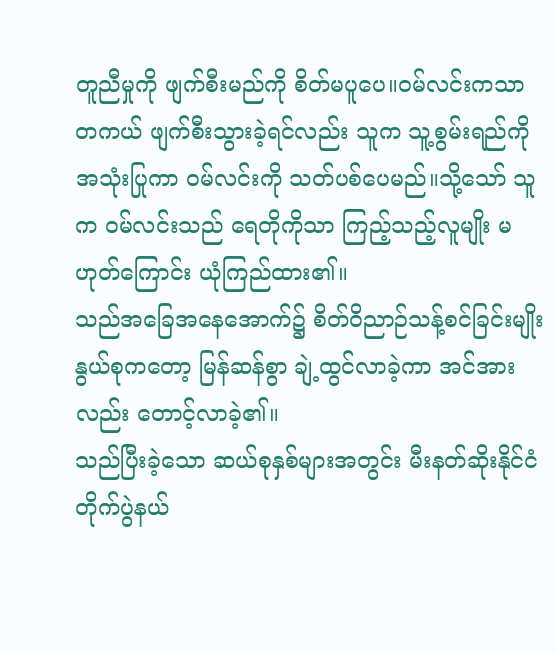တူညီမှုကို ဖျက်စီးမည်ကို စိတ်မပူပေ။ဝမ်လင်းကသာ တကယ် ဖျက်စီးသွားခဲ့ရင်လည်း သူက သူ့စွမ်းရည်ကို အသုံးပြုကာ ဝမ်လင်းကို သတ်ပစ်ပေမည်။သို့သော် သူက ဝမ်လင်းသည် ရေတိုကိုသာ ကြည့်သည့်လူမျိုး မဟုတ်ကြောင်း ယုံကြည်ထား၏။
သည်အခြေအနေအောက်၌ စိတ်ဝိညာဉ်သန့်စင်ခြင်းမျိုးနွယ်စုကတော့ မြန်ဆန်စွာ ချဲ့ထွင်လာခဲ့ကာ အင်အားလည်း တောင့်လာခဲ့၏။
သည်ပြီးခဲ့သော ဆယ်စုနှစ်များအတွင်း မီးနတ်ဆိုးနိုင်ငံ တိုက်ပွဲနယ်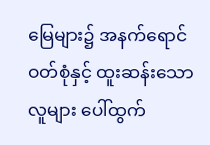မြေများ၌ အနက်ရောင်ဝတ်စုံနှင့် ထူးဆန်းသောလူများ ပေါ်ထွက်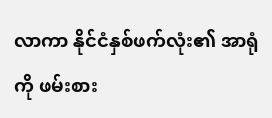လာကာ နိုင်ငံနှစ်ဖက်လုံး၏ အာရုံကို ဖမ်းစား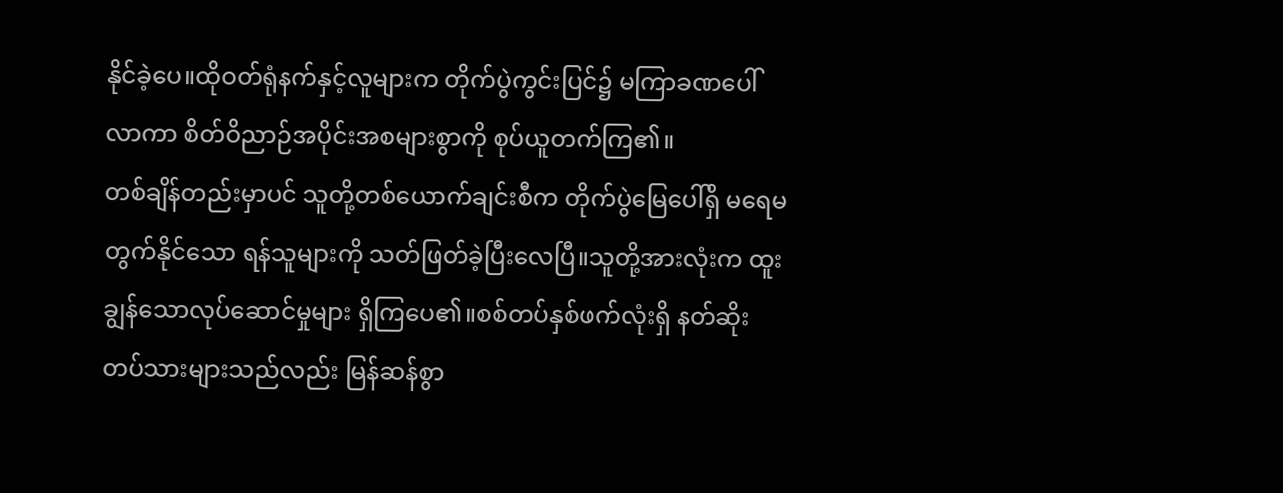နိုင်ခဲ့ပေ။ထိုဝတ်ရုံနက်နှင့်လူများက တိုက်ပွဲကွင်းပြင်၌ မကြာခဏပေါ်လာကာ စိတ်ဝိညာဉ်အပိုင်းအစများစွာကို စုပ်ယူတက်ကြ၏။
တစ်ချိန်တည်းမှာပင် သူတို့တစ်ယောက်ချင်းစီက တိုက်ပွဲမြေပေါ်ရှိ မရေမတွက်နိုင်သော ရန်သူများကို သတ်ဖြတ်ခဲ့ပြီးလေပြီ။သူတို့အားလုံးက ထူးချွန်သောလုပ်ဆောင်မှုများ ရှိကြပေ၏။စစ်တပ်နှစ်ဖက်လုံးရှိ နတ်ဆိုးတပ်သားများသည်လည်း မြန်ဆန်စွာ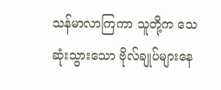သန်မာလာကြကာ သူတို့က သေဆုံးသွားသော ဗိုလ်ချုပ်များနေ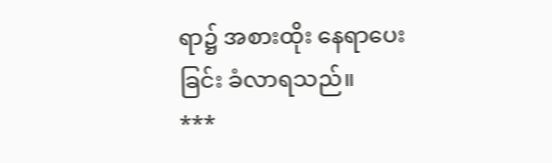ရာ၌ အစားထိုး နေရာပေးခြင်း ခံလာရသည်။
***